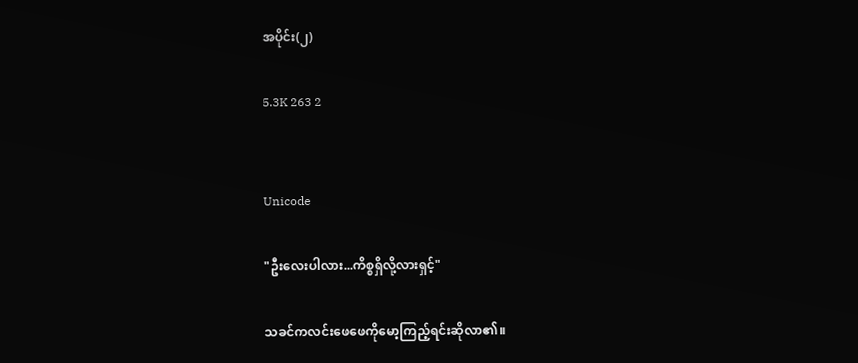အပိုင်း(၂)

5.3K 263 2


Unicode

"ဦးလေးပါလား...ကိစ္စရှိလို့လားရှင့်"

သခင်ကလင်းဖေဖေကိုမော့ကြည့်ရင်းဆိုလာ၏။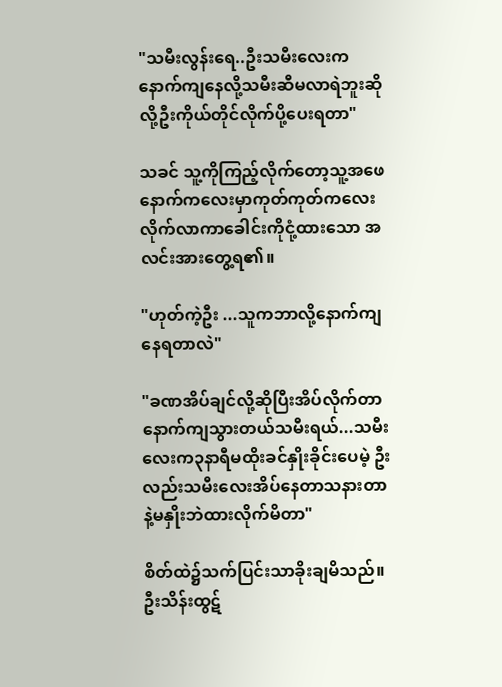"သမီးလွန်းရေ..ဦးသမီးလေးက နောက်ကျနေလို့သမီးဆီမလာရဲဘူးဆိုလို့ဦးကိုယ်တိုင်လိုက်ပို့ပေးရတာ"

သခင် သူ့ကိုကြည့်လိုက်တော့သူ့အဖေနောက်ကလေးမှာကုတ်ကုတ်ကလေးလိုက်လာကာခေါင်းကိုငုံ့ထားသော အလင်းအားတွေ့ရ၏။

"ဟုတ်ကဲ့ဦး ...သူကဘာလို့နောက်ကျနေရတာလဲ"

"ခဏအိပ်ချင်လို့ဆိုပြီးအိပ်လိုက်တာနောက်ကျသွားတယ်သမီးရယ်...သမီးလေးက၃နာရီမထိုးခင်နှိုးခိုင်းပေမဲ့ ဦးလည်းသမီးလေးအိပ်နေတာသနားတာနဲ့မနှိုးဘဲထားလိုက်မိတာ"

စိတ်ထဲ၌သက်ပြင်းသာခိုးချမိသည်။ဦးသိန်းထွဋ်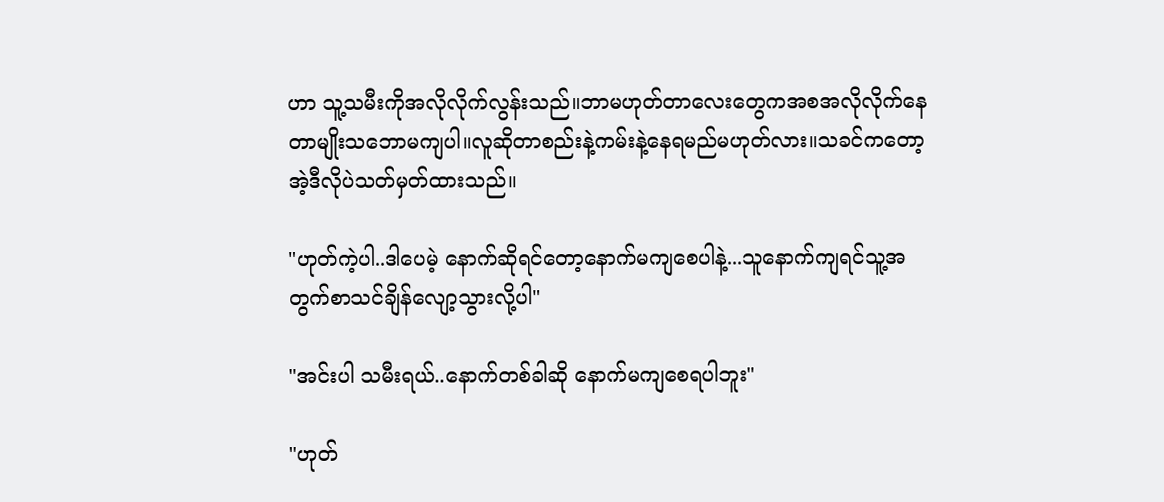ဟာ သူ့သမီးကိုအလိုလိုက်လွန်းသည်။ဘာမဟုတ်တာလေးတွေကအစအလိုလိုက်နေတာမျိုးသဘောမကျပါ။လူဆိုတာစည်းနဲ့ကမ်းနဲ့နေရမည်မဟုတ်လား။သခင်ကတော့အဲ့ဒီလိုပဲသတ်မှတ်ထားသည်။

"ဟုတ်ကဲ့ပါ..ဒါပေမဲ့ နောက်ဆိုရင်တော့နောက်မကျစေပါနဲ့...သူနောက်ကျရင်သူ့အတွက်စာသင်ချိန်လျော့သွားလို့ပါ"

"အင်းပါ သမီးရယ်..နောက်တစ်ခါဆို နောက်မကျစေရပါဘူး"

"ဟုတ်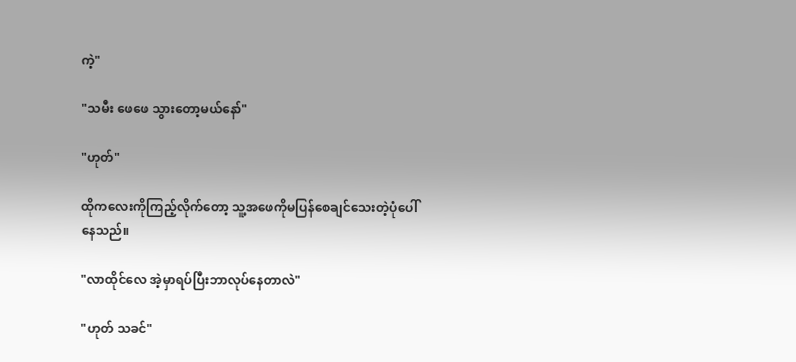ကဲ့"

"သမီး ဖေဖေ သွားတော့မယ်နော်"

"ဟုတ်"

ထိုကလေးကိုကြည့်လိုက်တော့ သူ့အဖေကိုမပြန်စေချင်သေးတဲ့ပုံပေါ်နေသည်။

"လာထိုင်လေ အဲ့မှာရပ်ပြီးဘာလုပ်နေတာလဲ"

"ဟုတ် သခင်"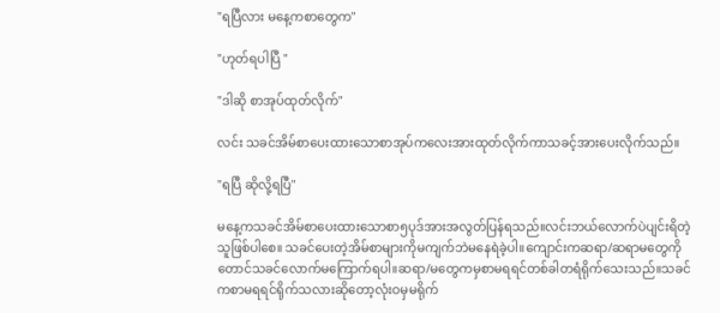"ရပြီလား မနေ့ကစာတွေက"

"ဟုတ်ရပါပြီ "

"ဒါဆို စာအုပ်ထုတ်လိုက်"

လင်း သခင်အိမ်စာပေးထားသောစာအုပ်ကလေးအားထုတ်လိုက်ကာသခင့်အားပေးလိုက်သည်။

"ရပြီ ဆိုလို့ရပြီ"

မနေ့ကသခင်အိမ်စာပေးထားသောစာ၅ပုဒ်အားအလွတ်ပြန်ရသည်။လင်းဘယ်လောက်ပဲပျင်းရိတဲ့သူဖြစ်ပါစေ။ သခင်ပေးတဲ့အိမ်စာများကိုမကျက်ဘဲမနေရဲခဲ့ပါ။ကျောင်းကဆရာ/ဆရာမတွေ‌ကိုတောင်သခင်လောက်မကြောက်ရပါ။‌ဆရာ/မတွေကမှစာမရရင်တစ်ခါတရံရိုက်သေးသည်။သခင်ကစာမရရင်ရိုက်သလားဆိုတော့လုံးဝမှမရိုက်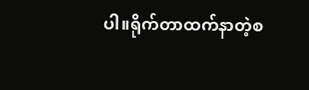ပါ။ရိုက်တာထက်နာတဲ့စ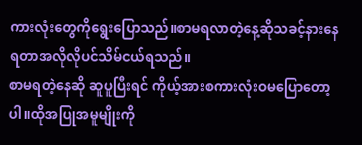ကားလုံးတွေကိုရွေးပြောသည်။စာမရလာတဲ့နေ့ဆိုသခင့်နားနေရတာအလိုလိုပင်သိမ်ငယ်ရသည်။
စာမရတဲ့နေဆို ဆူပူပြီးရင် ကိုယ့်အားစကားလုံးဝမပြောတော့ပါ။ထိုအပြုအမူမျိုးကို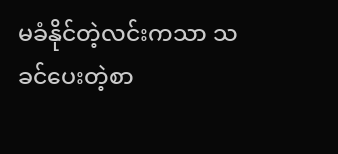မခံနိုင်တဲ့လင်းကသာ သခင်ပေးတဲ့စာ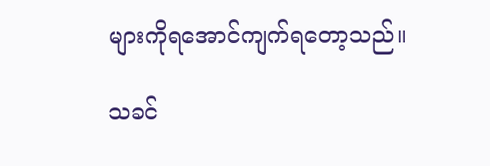များကိုရအောင်ကျက်ရတော့သည်။

သခင်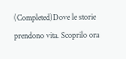(Completed)Dove le storie prendono vita. Scoprilo ora